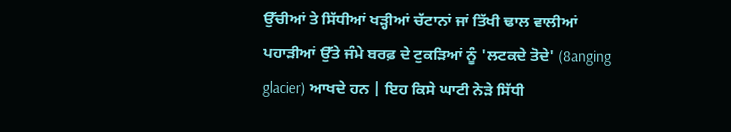ਉੱਚੀਆਂ ਤੇ ਸਿੱਧੀਆਂ ਖੜ੍ਹੀਆਂ ਚੱਟਾਨਾਂ ਜਾਂ ਤਿੱਖੀ ਢਾਲ ਵਾਲੀਆਂ ਪਹਾੜੀਆਂ ਉੱਤੇ ਜੰਮੇ ਬਰਫ਼ ਦੇ ਟੁਕੜਿਆਂ ਨੂੰ 'ਲਟਕਦੇ ਤੋਦੇ' (8anging glacier) ਆਖਦੇ ਹਨ | ਇਹ ਕਿਸੇ ਘਾਟੀ ਨੇੜੇ ਸਿੱਧੀ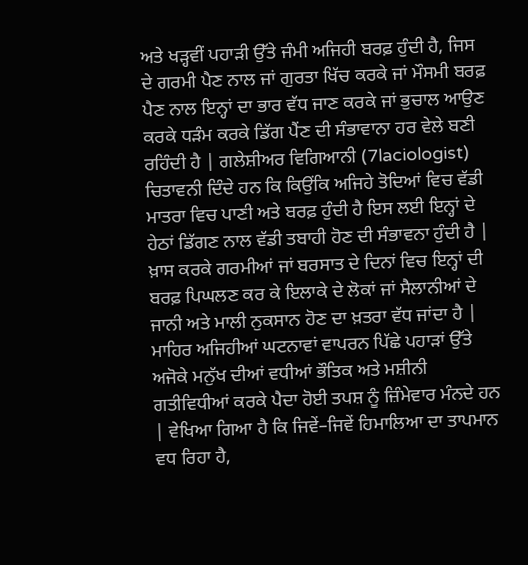ਅਤੇ ਖੜ੍ਹਵੀਂ ਪਹਾੜੀ ਉੱਤੇ ਜੰਮੀ ਅਜਿਹੀ ਬਰਫ਼ ਹੁੰਦੀ ਹੈ, ਜਿਸ ਦੇ ਗਰਮੀ ਪੈਣ ਨਾਲ ਜਾਂ ਗੁਰਤਾ ਖਿੱਚ ਕਰਕੇ ਜਾਂ ਮੌਸਮੀ ਬਰਫ਼ ਪੈਣ ਨਾਲ ਇਨ੍ਹਾਂ ਦਾ ਭਾਰ ਵੱਧ ਜਾਣ ਕਰਕੇ ਜਾਂ ਭੁਚਾਲ ਆਉਣ ਕਰਕੇ ਧੜੰਮ ਕਰਕੇ ਡਿੱਗ ਪੈਂਣ ਦੀ ਸੰਭਾਵਾਨਾ ਹਰ ਵੇਲੇ ਬਣੀ ਰਹਿੰਦੀ ਹੈ | ਗਲੇਸ਼ੀਅਰ ਵਿਗਿਆਨੀ (7laciologist) ਚਿਤਾਵਨੀ ਦਿੰਦੇ ਹਨ ਕਿ ਕਿਉਂਕਿ ਅਜਿਹੇ ਤੋਦਿਆਂ ਵਿਚ ਵੱਡੀ ਮਾਤਰਾ ਵਿਚ ਪਾਣੀ ਅਤੇ ਬਰਫ਼ ਹੁੰਦੀ ਹੈ ਇਸ ਲਈ ਇਨ੍ਹਾਂ ਦੇ ਹੇਠਾਂ ਡਿੱਗਣ ਨਾਲ ਵੱਡੀ ਤਬਾਹੀ ਹੋਣ ਦੀ ਸੰਭਾਵਨਾ ਹੁੰਦੀ ਹੈ | ਖ਼ਾਸ ਕਰਕੇ ਗਰਮੀਆਂ ਜਾਂ ਬਰਸਾਤ ਦੇ ਦਿਨਾਂ ਵਿਚ ਇਨ੍ਹਾਂ ਦੀ ਬਰਫ਼ ਪਿਘਲਣ ਕਰ ਕੇ ਇਲਾਕੇ ਦੇ ਲੋਕਾਂ ਜਾਂ ਸੈਲਾਨੀਆਂ ਦੇ ਜਾਨੀ ਅਤੇ ਮਾਲੀ ਨੁਕਸਾਨ ਹੋਣ ਦਾ ਖ਼ਤਰਾ ਵੱਧ ਜਾਂਦਾ ਹੈ | ਮਾਹਿਰ ਅਜਿਹੀਆਂ ਘਟਨਾਵਾਂ ਵਾਪਰਨ ਪਿੱਛੇ ਪਹਾੜਾਂ ਉੱਤੇ ਅਜੋਕੇ ਮਨੁੱਖ ਦੀਆਂ ਵਧੀਆਂ ਭੌਤਿਕ ਅਤੇ ਮਸ਼ੀਨੀ ਗਤੀਵਿਧੀਆਂ ਕਰਕੇ ਪੈਦਾ ਹੋਈ ਤਪਸ਼ ਨੂੰ ਜ਼ਿੰਮੇਵਾਰ ਮੰਨਦੇ ਹਨ | ਵੇਖਿਆ ਗਿਆ ਹੈ ਕਿ ਜਿਵੇਂ–ਜਿਵੇਂ ਹਿਮਾਲਿਆ ਦਾ ਤਾਪਮਾਨ ਵਧ ਰਿਹਾ ਹੈ,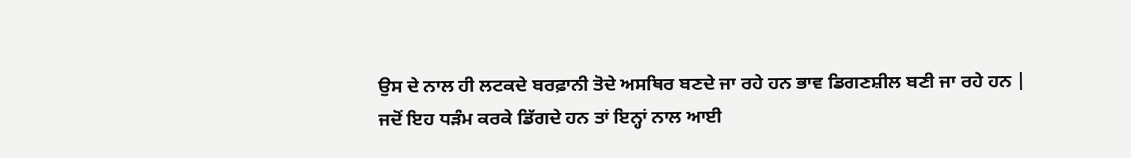ਉਸ ਦੇ ਨਾਲ ਹੀ ਲਟਕਦੇ ਬਰਫ਼ਾਨੀ ਤੋਦੇ ਅਸਥਿਰ ਬਣਦੇ ਜਾ ਰਹੇ ਹਨ ਭਾਵ ਡਿਗਣਸ਼ੀਲ ਬਣੀ ਜਾ ਰਹੇ ਹਨ | ਜਦੋਂ ਇਹ ਧੜੰਮ ਕਰਕੇ ਡਿੱਗਦੇ ਹਨ ਤਾਂ ਇਨ੍ਹਾਂ ਨਾਲ ਆਈ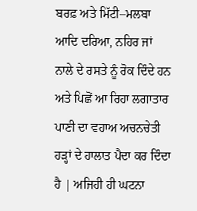ਬਰਫ਼ ਅਤੇ ਮਿੱਟੀ–ਮਲਬਾ ਆਦਿ ਦਰਿਆ, ਨਹਿਰ ਜਾਂ ਨਾਲੇ ਦੇ ਰਸਤੇ ਨੂੰ ਰੋਕ ਦਿੰਦੇ ਹਨ ਅਤੇ ਪਿਛੋਂ ਆ ਰਿਹਾ ਲਗਾਤਾਰ ਪਾਣੀ ਦਾ ਵਹਾਅ ਅਚਨਚੇਤੀ ਹੜ੍ਹਾਂ ਦੇ ਹਾਲਾਤ ਪੈਦਾ ਕਰ ਦਿੰਦਾ ਹੈ | ਅਜਿਹੀ ਹੀ ਘਟਨਾ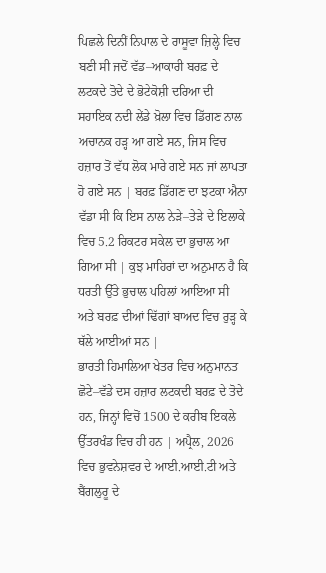ਪਿਛਲੇ ਦਿਨੀਂ ਨਿਪਾਲ ਦੇ ਰਾਸੂਵਾ ਜ਼ਿਲ੍ਹੇ ਵਿਚ ਬਣੀ ਸੀ ਜਦੋਂ ਵੱਡ–ਆਕਾਰੀ ਬਰਫ਼ ਦੇ ਲਟਕਦੇ ਤੋਦੇ ਦੇ ਭੋਟੇਕੋਸ਼ੀ ਦਰਿਆ ਦੀ ਸਹਾਇਕ ਨਦੀ ਲੇਂਡੇ ਖ਼ੋਲਾ ਵਿਚ ਡਿੱਗਣ ਨਾਲ ਅਚਾਨਕ ਹੜ੍ਹ ਆ ਗਏ ਸਨ, ਜਿਸ ਵਿਚ ਹਜ਼ਾਰ ਤੋਂ ਵੱਧ ਲੋਕ ਮਾਰੇ ਗਏ ਸਨ ਜਾਂ ਲਾਪਤਾ ਹੋ ਗਏ ਸਨ | ਬਰਫ਼ ਡਿੱਗਣ ਦਾ ਝਟਕਾ ਐਨਾ ਵੱਡਾ ਸੀ ਕਿ ਇਸ ਨਾਲ ਨੇੜੇ–ਤੇੜੇ ਦੇ ਇਲਾਕੇ ਵਿਚ 5.2 ਰਿਕਟਰ ਸਕੇਲ ਦਾ ਭੁਚਾਲ ਆ ਗਿਆ ਸੀ | ਕੁਝ ਮਾਹਿਰਾਂ ਦਾ ਅਨੁਮਾਨ ਹੈ ਕਿ ਧਰਤੀ ਉੱਤੇ ਭੁਚਾਲ ਪਹਿਲਾਂ ਆਇਆ ਸੀ ਅਤੇ ਬਰਫ਼ ਦੀਆਂ ਢਿੱਗਾਂ ਬਾਅਦ ਵਿਚ ਰੁੜ੍ਹ ਕੇ ਥੱਲੇ ਆਈਆਂ ਸਨ |
ਭਾਰਤੀ ਹਿਮਾਲਿਆ ਖੇਤਰ ਵਿਚ ਅਨੁਮਾਨਤ ਛੋਟੇ–ਵੱਡੇ ਦਸ ਹਜ਼ਾਰ ਲਟਕਦੀ ਬਰਫ਼ ਦੇ ਤੋਦੇ ਹਨ, ਜਿਨ੍ਹਾਂ ਵਿਚੋਂ 1500 ਦੇ ਕਰੀਬ ਇਕਲੇ ਉੱਤਰਖੰਡ ਵਿਚ ਹੀ ਹਨ | ਅਪ੍ਰੈਲ, 2026 ਵਿਚ ਭੁਵਨੇਸ਼ਵਰ ਦੇ ਆਈ.ਆਈ.ਟੀ ਅਤੇ ਬੈਂਗਲੁਰੂ ਦੇ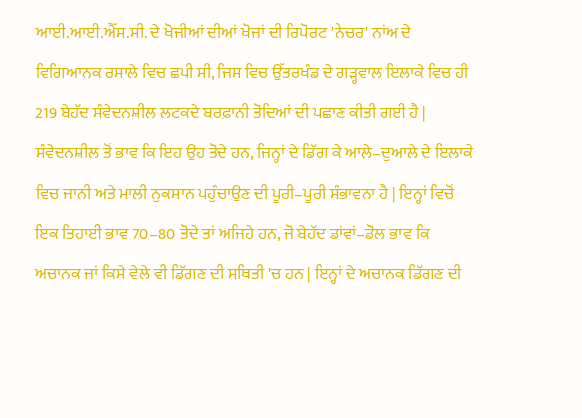ਆਈ.ਆਈ.ਐੱਸ.ਸੀ. ਦੇ ਖੋਜੀਆਂ ਦੀਆਂ ਖੋਜਾਂ ਦੀ ਰਿਪੋਰਟ 'ਨੇਚਰ' ਨਾਂਅ ਦੇ ਵਿਗਿਆਨਕ ਰਸਾਲੇ ਵਿਚ ਛਪੀ ਸੀ, ਜਿਸ ਵਿਚ ਉੱਤਰਖੰਡ ਦੇ ਗੜ੍ਹਵਾਲ ਇਲਾਕੇ ਵਿਚ ਹੀ 219 ਬੇਹੱਦ ਸੰਵੇਦਨਸ਼ੀਲ ਲਟਕਦੇ ਬਰਫ਼ਾਨੀ ਤੋਦਿਆਂ ਦੀ ਪਛਾਣ ਕੀਤੀ ਗਈ ਹੈ | ਸੰਵੇਦਨਸ਼ੀਲ ਤੋਂ ਭਾਵ ਕਿ ਇਹ ਉਹ ਤੋਦੇ ਹਨ, ਜਿਨ੍ਹਾਂ ਦੇ ਡਿੱਗ ਕੇ ਆਲੇ–ਦੁਆਲੇ ਦੇ ਇਲਾਕੇ ਵਿਚ ਜਾਨੀ ਅਤੇ ਮਾਲੀ ਨੁਕਸਾਨ ਪਹੁੰਚਾਉਣ ਦੀ ਪੂਰੀ–ਪੂਰੀ ਸੰਭਾਵਨਾ ਹੈ | ਇਨ੍ਹਾਂ ਵਿਚੋਂ ਇਕ ਤਿਹਾਈ ਭਾਵ 70–80 ਤੋਦੇ ਤਾਂ ਅਜਿਹੇ ਹਨ, ਜੋ ਬੇਹੱਦ ਡਾਂਵਾਂ–ਡੋਲ ਭਾਵ ਕਿ ਅਚਾਨਕ ਜਾਂ ਕਿਸੇ ਵੇਲੇ ਵੀ ਡਿੱਗਣ ਦੀ ਸਥਿਤੀ 'ਚ ਹਨ | ਇਨ੍ਹਾਂ ਦੇ ਅਚਾਨਕ ਡਿੱਗਣ ਦੀ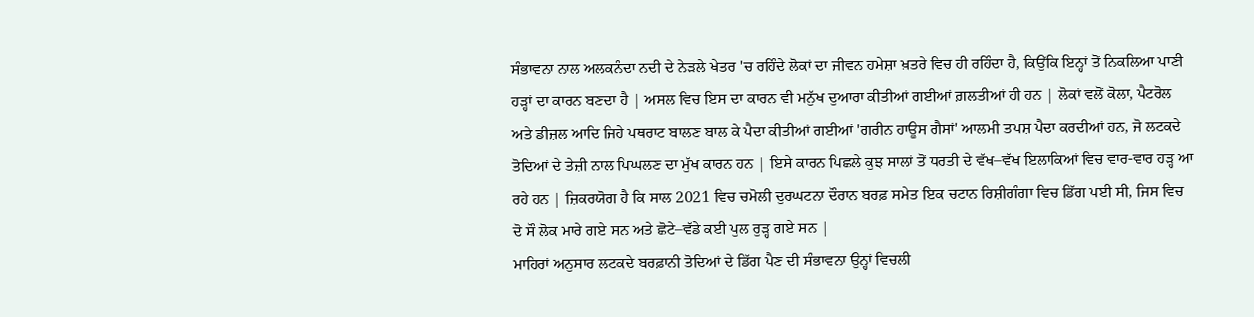ਸੰਭਾਵਨਾ ਨਾਲ ਅਲਕਨੰਦਾ ਨਦੀ ਦੇ ਨੇੜਲੇ ਖੇਤਰ 'ਚ ਰਹਿੰਦੇ ਲੋਕਾਂ ਦਾ ਜੀਵਨ ਹਮੇਸ਼ਾ ਖ਼ਤਰੇ ਵਿਚ ਹੀ ਰਹਿੰਦਾ ਹੈ, ਕਿਉਂਕਿ ਇਨ੍ਹਾਂ ਤੋਂ ਨਿਕਲਿਆ ਪਾਣੀ ਹੜ੍ਹਾਂ ਦਾ ਕਾਰਨ ਬਣਦਾ ਹੈ | ਅਸਲ ਵਿਚ ਇਸ ਦਾ ਕਾਰਨ ਵੀ ਮਨੁੱਖ ਦੁਆਰਾ ਕੀਤੀਆਂ ਗਈਆਂ ਗ਼ਲਤੀਆਂ ਹੀ ਹਨ | ਲੋਕਾਂ ਵਲੋਂ ਕੋਲਾ, ਪੈਟਰੋਲ ਅਤੇ ਡੀਜ਼ਲ ਆਦਿ ਜਿਹੇ ਪਥਰਾਟ ਬਾਲਣ ਬਾਲ ਕੇ ਪੈਦਾ ਕੀਤੀਆਂ ਗਈਆਂ 'ਗਰੀਨ ਹਾਊਸ ਗੈਸਾਂ' ਆਲਮੀ ਤਪਸ਼ ਪੈਦਾ ਕਰਦੀਆਂ ਹਨ, ਜੋ ਲਟਕਦੇ ਤੋਦਿਆਂ ਦੇ ਤੇਜ਼ੀ ਨਾਲ ਪਿਘਲਣ ਦਾ ਮੁੱਖ ਕਾਰਨ ਹਨ | ਇਸੇ ਕਾਰਨ ਪਿਛਲੇ ਕੁਝ ਸਾਲਾਂ ਤੋਂ ਧਰਤੀ ਦੇ ਵੱਖ–ਵੱਖ ਇਲਾਕਿਆਂ ਵਿਚ ਵਾਰ-ਵਾਰ ਹੜ੍ਹ ਆ ਰਹੇ ਹਨ | ਜ਼ਿਕਰਯੋਗ ਹੈ ਕਿ ਸਾਲ 2021 ਵਿਚ ਚਮੋਲੀ ਦੁਰਘਟਨਾ ਦੌਰਾਨ ਬਰਫ਼ ਸਮੇਤ ਇਕ ਚਟਾਨ ਰਿਸ਼ੀਗੰਗਾ ਵਿਚ ਡਿੱਗ ਪਈ ਸੀ, ਜਿਸ ਵਿਚ ਦੋ ਸੌ ਲੋਕ ਮਾਰੇ ਗਏ ਸਨ ਅਤੇ ਛੋਟੇ–ਵੱਡੇ ਕਈ ਪੁਲ ਰੁੜ੍ਹ ਗਏ ਸਨ |
ਮਾਹਿਰਾਂ ਅਨੁਸਾਰ ਲਟਕਦੇ ਬਰਫ਼ਾਨੀ ਤੋਦਿਆਂ ਦੇ ਡਿੱਗ ਪੈਣ ਦੀ ਸੰਭਾਵਨਾ ਉਨ੍ਹਾਂ ਵਿਚਲੀ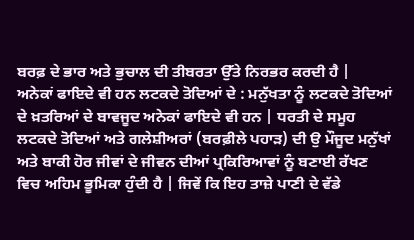ਬਰਫ਼ ਦੇ ਭਾਰ ਅਤੇ ਭੁਚਾਲ ਦੀ ਤੀਬਰਤਾ ਉੱਤੇ ਨਿਰਭਰ ਕਰਦੀ ਹੈ |
ਅਨੇਕਾਂ ਫਾਇਦੇ ਵੀ ਹਨ ਲਟਕਦੇ ਤੋਦਿਆਂ ਦੇ : ਮਨੁੱਖਤਾ ਨੂੰ ਲਟਕਦੇ ਤੋਦਿਆਂ ਦੇ ਖ਼ਤਰਿਆਂ ਦੇ ਬਾਵਜੂਦ ਅਨੇਕਾਂ ਫਾਇਦੇ ਵੀ ਹਨ | ਧਰਤੀ ਦੇ ਸਮੂਹ ਲਟਕਦੇ ਤੋਦਿਆਂ ਅਤੇ ਗਲੇਸ਼ੀਅਰਾਂ (ਬਰਫ਼ੀਲੇ ਪਹਾੜ) ਦੀ ਉ ਮੌਜੂਦ ਮਨੁੱਖਾਂ ਅਤੇ ਬਾਕੀ ਹੋਰ ਜੀਵਾਂ ਦੇ ਜੀਵਨ ਦੀਆਂ ਪ੍ਰਕਿਰਿਆਵਾਂ ਨੂੰ ਬਣਾਈ ਰੱਖਣ ਵਿਚ ਅਹਿਮ ਭੂਮਿਕਾ ਹੁੰਦੀ ਹੈ | ਜਿਵੇਂ ਕਿ ਇਹ ਤਾਜ਼ੇ ਪਾਣੀ ਦੇ ਵੱਡੇ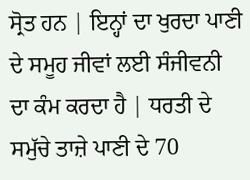ਸ੍ਰੋਤ ਹਨ | ਇਨ੍ਹਾਂ ਦਾ ਖੁਰਦਾ ਪਾਣੀ ਦੇ ਸਮੂਹ ਜੀਵਾਂ ਲਈ ਸੰਜੀਵਨੀ ਦਾ ਕੰਮ ਕਰਦਾ ਹੈ | ਧਰਤੀ ਦੇ ਸਮੁੱਚੇ ਤਾਜ਼ੇ ਪਾਣੀ ਦੇ 70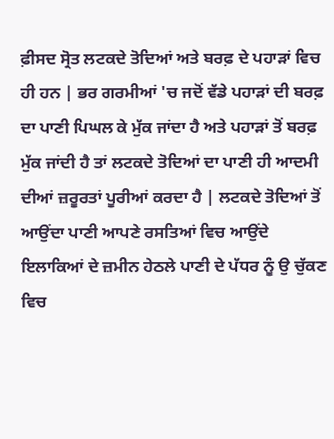ਫ਼ੀਸਦ ਸ੍ਰੋਤ ਲਟਕਦੇ ਤੋਦਿਆਂ ਅਤੇ ਬਰਫ਼ ਦੇ ਪਹਾੜਾਂ ਵਿਚ ਹੀ ਹਨ | ਭਰ ਗਰਮੀਆਂ 'ਚ ਜਦੋਂ ਵੱਡੇ ਪਹਾੜਾਂ ਦੀ ਬਰਫ਼ ਦਾ ਪਾਣੀ ਪਿਘਲ ਕੇ ਮੁੱਕ ਜਾਂਦਾ ਹੈ ਅਤੇ ਪਹਾੜਾਂ ਤੋਂ ਬਰਫ਼ ਮੁੱਕ ਜਾਂਦੀ ਹੈ ਤਾਂ ਲਟਕਦੇ ਤੋਦਿਆਂ ਦਾ ਪਾਣੀ ਹੀ ਆਦਮੀ ਦੀਆਂ ਜ਼ਰੂਰਤਾਂ ਪੂਰੀਆਂ ਕਰਦਾ ਹੈ | ਲਟਕਦੇ ਤੋਦਿਆਂ ਤੋਂ ਆਉਂਦਾ ਪਾਣੀ ਆਪਣੇ ਰਸਤਿਆਂ ਵਿਚ ਆਉਂਦੇ ਇਲਾਕਿਆਂ ਦੇ ਜ਼ਮੀਨ ਹੇਠਲੇ ਪਾਣੀ ਦੇ ਪੱਧਰ ਨੂੰ ਉ ਚੁੱਕਣ ਵਿਚ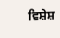ਵਿਸ਼ੇਸ਼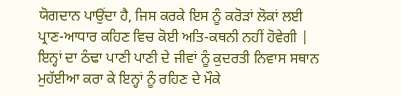ਯੋਗਦਾਨ ਪਾਉਂਦਾ ਹੈ, ਜਿਸ ਕਰਕੇ ਇਸ ਨੂੰ ਕਰੋੜਾਂ ਲੋਕਾਂ ਲਈ ਪ੍ਰਾਣ-ਆਧਾਰ ਕਹਿਣ ਵਿਚ ਕੋਈ ਅਤਿ-ਕਥਨੀ ਨਹੀਂ ਹੋਵੇਗੀ | ਇਨ੍ਹਾਂ ਦਾ ਠੰਢਾ ਪਾਣੀ ਪਾਣੀ ਦੇ ਜੀਵਾਂ ਨੂੰ ਕੁਦਰਤੀ ਨਿਵਾਸ ਸਥਾਨ ਮੁਹੱਈਆ ਕਰਾ ਕੇ ਇਨ੍ਹਾਂ ਨੂੰ ਰਹਿਣ ਦੇ ਮੌਕੇ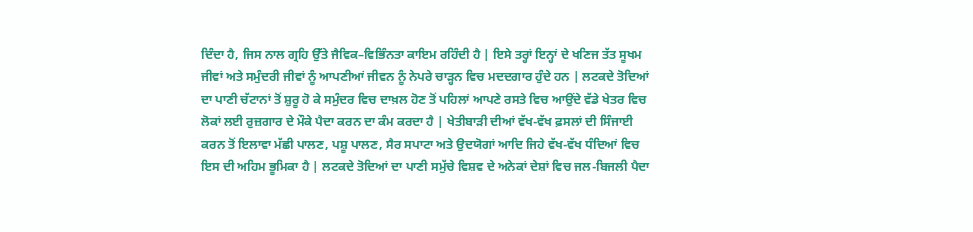ਦਿੰਦਾ ਹੈ, ਜਿਸ ਨਾਲ ਗ੍ਰਹਿ ਉੱਤੇ ਜੈਵਿਕ–ਵਿਭਿੰਨਤਾ ਕਾਇਮ ਰਹਿੰਦੀ ਹੈ | ਇਸੇ ਤਰ੍ਹਾਂ ਇਨ੍ਹਾਂ ਦੇ ਖਣਿਜ ਤੱਤ ਸੂਖਮ ਜੀਵਾਂ ਅਤੇ ਸਮੁੰਦਰੀ ਜੀਵਾਂ ਨੂੰ ਆਪਣੀਆਂ ਜੀਵਨ ਨੂੰ ਨੇਪਰੇ ਚਾੜ੍ਹਨ ਵਿਚ ਮਦਦਗਾਰ ਹੁੰਦੇ ਹਨ | ਲਟਕਦੇ ਤੋਦਿਆਂ ਦਾ ਪਾਣੀ ਚੱਟਾਨਾਂ ਤੋਂ ਸ਼ੁਰੂ ਹੋ ਕੇ ਸਮੁੰਦਰ ਵਿਚ ਦਾਖ਼ਲ ਹੋਣ ਤੋਂ ਪਹਿਲਾਂ ਆਪਣੇ ਰਸਤੇ ਵਿਚ ਆਉਂਦੇ ਵੱਡੇ ਖੇਤਰ ਵਿਚ ਲੋਕਾਂ ਲਈ ਰੁਜ਼ਗਾਰ ਦੇ ਮੌਕੇ ਪੈਦਾ ਕਰਨ ਦਾ ਕੰਮ ਕਰਦਾ ਹੈ | ਖੇਤੀਬਾੜੀ ਦੀਆਂ ਵੱਖ-ਵੱਖ ਫ਼ਸਲਾਂ ਦੀ ਸਿੰਜਾਈ ਕਰਨ ਤੋਂ ਇਲਾਵਾ ਮੱਛੀ ਪਾਲਣ, ਪਸ਼ੂ ਪਾਲਣ, ਸੈਰ ਸਪਾਟਾ ਅਤੇ ਉਦਯੋਗਾਂ ਆਦਿ ਜਿਹੇ ਵੱਖ-ਵੱਖ ਧੰਦਿਆਂ ਵਿਚ ਇਸ ਦੀ ਅਹਿਮ ਭੂਮਿਕਾ ਹੈ | ਲਟਕਦੇ ਤੋਦਿਆਂ ਦਾ ਪਾਣੀ ਸਮੁੱਚੇ ਵਿਸ਼ਵ ਦੇ ਅਨੇਕਾਂ ਦੇਸ਼ਾਂ ਵਿਚ ਜਲ-ਬਿਜਲੀ ਪੈਦਾ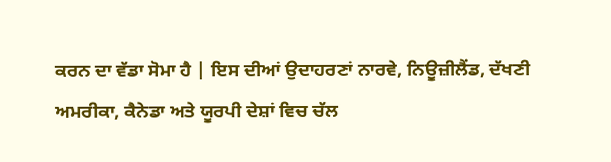ਕਰਨ ਦਾ ਵੱਡਾ ਸੋਮਾ ਹੈ | ਇਸ ਦੀਆਂ ਉਦਾਹਰਣਾਂ ਨਾਰਵੇ, ਨਿਊਜ਼ੀਲੈਂਡ, ਦੱਖਣੀ ਅਮਰੀਕਾ, ਕੈਨੇਡਾ ਅਤੇ ਯੂਰਪੀ ਦੇਸ਼ਾਂ ਵਿਚ ਚੱਲ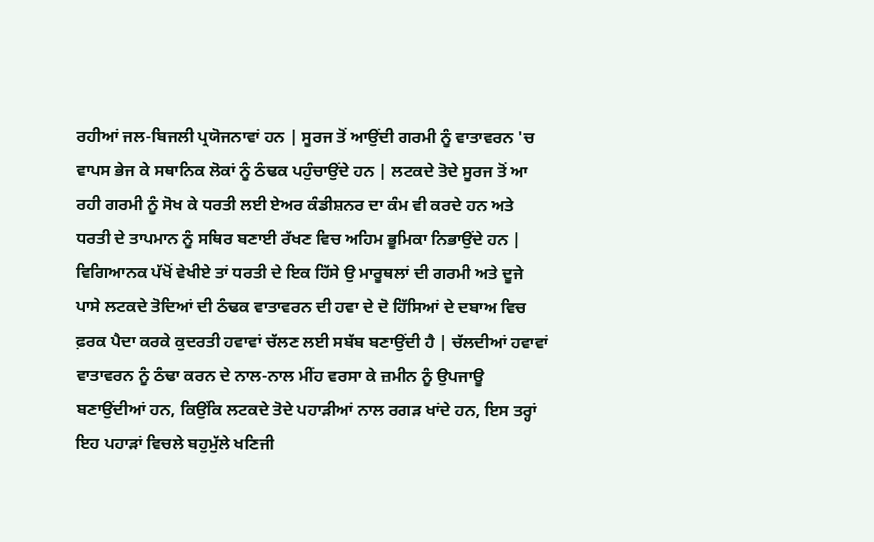ਰਹੀਆਂ ਜਲ-ਬਿਜਲੀ ਪ੍ਰਯੋਜਨਾਵਾਂ ਹਨ | ਸੂਰਜ ਤੋਂ ਆਉਂਦੀ ਗਰਮੀ ਨੂੰ ਵਾਤਾਵਰਨ 'ਚ ਵਾਪਸ ਭੇਜ ਕੇ ਸਥਾਨਿਕ ਲੋਕਾਂ ਨੂੰ ਠੰਢਕ ਪਹੁੰਚਾਉਂਦੇ ਹਨ | ਲਟਕਦੇ ਤੋਦੇ ਸੂਰਜ ਤੋਂ ਆ ਰਹੀ ਗਰਮੀ ਨੂੰ ਸੋਖ ਕੇ ਧਰਤੀ ਲਈ ਏਅਰ ਕੰਡੀਸ਼ਨਰ ਦਾ ਕੰਮ ਵੀ ਕਰਦੇ ਹਨ ਅਤੇ ਧਰਤੀ ਦੇ ਤਾਪਮਾਨ ਨੂੰ ਸਥਿਰ ਬਣਾਈ ਰੱਖਣ ਵਿਚ ਅਹਿਮ ਭੂਮਿਕਾ ਨਿਭਾਉਂਦੇ ਹਨ | ਵਿਗਿਆਨਕ ਪੱਖੋਂ ਵੇਖੀਏ ਤਾਂ ਧਰਤੀ ਦੇ ਇਕ ਹਿੱਸੇ ਉ ਮਾਰੂਥਲਾਂ ਦੀ ਗਰਮੀ ਅਤੇ ਦੂਜੇ ਪਾਸੇ ਲਟਕਦੇ ਤੋਦਿਆਂ ਦੀ ਠੰਢਕ ਵਾਤਾਵਰਨ ਦੀ ਹਵਾ ਦੇ ਦੋ ਹਿੱਸਿਆਂ ਦੇ ਦਬਾਅ ਵਿਚ ਫ਼ਰਕ ਪੈਦਾ ਕਰਕੇ ਕੁਦਰਤੀ ਹਵਾਵਾਂ ਚੱਲਣ ਲਈ ਸਬੱਬ ਬਣਾਉਂਦੀ ਹੈ | ਚੱਲਦੀਆਂ ਹਵਾਵਾਂ ਵਾਤਾਵਰਨ ਨੂੰ ਠੰਢਾ ਕਰਨ ਦੇ ਨਾਲ-ਨਾਲ ਮੀਂਹ ਵਰਸਾ ਕੇ ਜ਼ਮੀਨ ਨੂੰ ਉਪਜਾਊ ਬਣਾਉਂਦੀਆਂ ਹਨ, ਕਿਉਂਕਿ ਲਟਕਦੇ ਤੋਦੇ ਪਹਾੜੀਆਂ ਨਾਲ ਰਗੜ ਖਾਂਦੇ ਹਨ, ਇਸ ਤਰ੍ਹਾਂ ਇਹ ਪਹਾੜਾਂ ਵਿਚਲੇ ਬਹੁਮੁੱਲੇ ਖਣਿਜੀ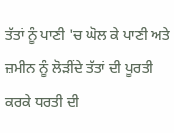ਤੱਤਾਂ ਨੂੰ ਪਾਣੀ 'ਚ ਘੋਲ ਕੇ ਪਾਣੀ ਅਤੇ ਜ਼ਮੀਨ ਨੂੰ ਲੋੜੀਂਦੇ ਤੱਤਾਂ ਦੀ ਪੂਰਤੀ ਕਰਕੇ ਧਰਤੀ ਦੀ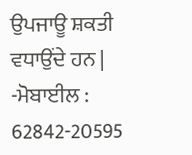ਉਪਜਾਊ ਸ਼ਕਤੀ ਵਧਾਉਂਦੇ ਹਨ |
-ਮੋਬਾਈਲ : 62842-20595